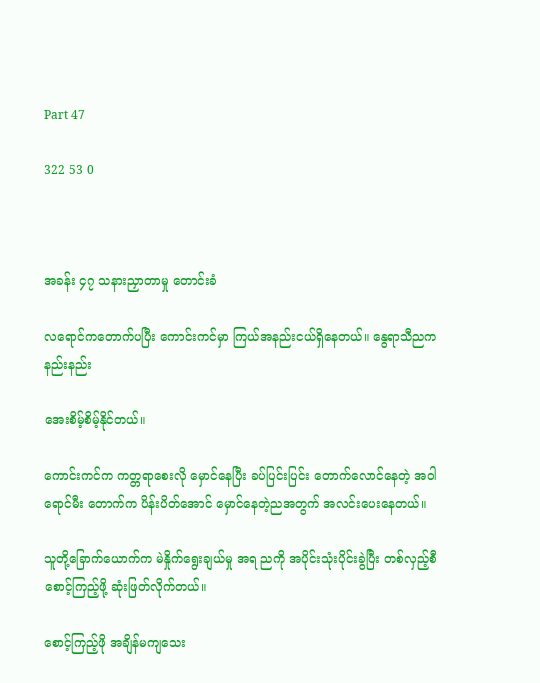Part 47

322 53 0



အခန်း ၄၇ သနားညှာတာမှု တောင်းခံ

လရောင်ကတောက်ပပြီး ကောင်းကင်မှာ ကြယ်အနည်းငယ်ရှိနေတယ်။ နွေရာသီညက နည်းနည်း

အေးစိမ့်စိမ့်နိုင်တယ်။

ကောင်းကင်က ကတ္တရာစေးလို မှောင်နေပြီး ခပ်ပြင်းပြင်း တောက်လောင်နေတဲ့ အဝါရောင်မီး တောက်က ပိန်းပိတ်အောင် မှောင်နေတဲ့ညအတွက် အလင်းပေးနေတယ်။

သူတို့ခြောက်ယောက်က မဲနှိုက်ရွေးချယ်မှု အရ ညကို အပိုင်းသုံးပိုင်းခွဲပြီး တစ်လှည့်စီစောင့်ကြည့်ဖို့ ဆုံးဖြတ်လိုက်တယ်။

စောင့်ကြည့်ဖို အချိန်မကျသေး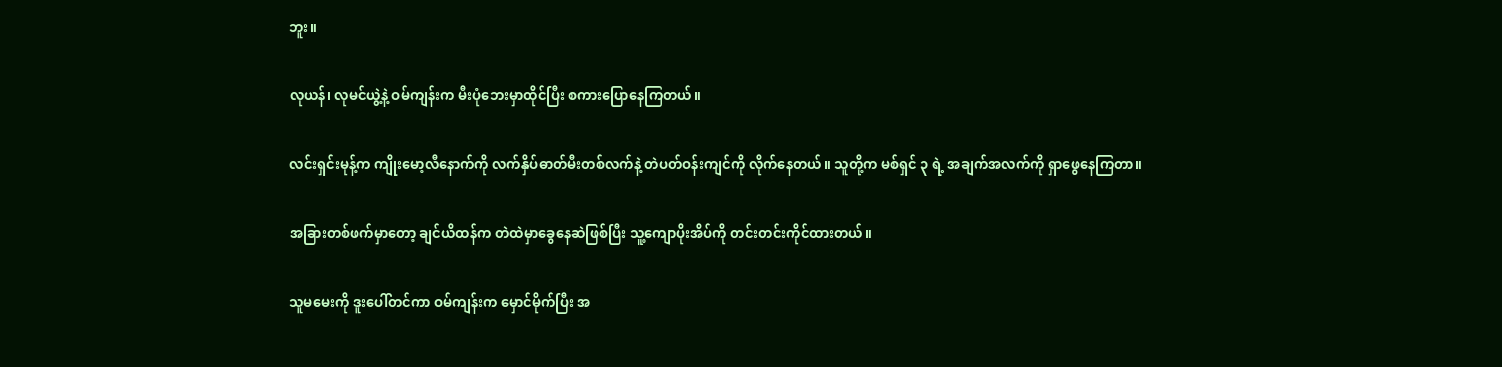ဘူး။

လုယန်၊ လုမင်ယွဲ့နဲ့ ဝမ်ကျန်းက မီးပုံဘေးမှာထိုင်ပြီး စကားပြောနေကြတယ်။

လင်းရှင်းမုန့်က ကျိုးမော့လီနောက်ကို လက်နှိပ်ဓာတ်မီးတစ်လက်နဲ့ တဲပတ်ဝန်းကျင်ကို လိုက်နေတယ်။ သူတို့က မစ်ရှင် ၃ ရဲ့ အချက်အလက်ကို ရှာဖွေနေကြတာ။

အခြားတစ်ဖက်မှာတော့ ချင်ယိထန်က တဲထဲမှာခွေနေဆဲဖြစ်ပြီး သူ့ကျောပိုးအိပ်ကို တင်းတင်းကိုင်ထားတယ်။

သူမမေးကို ဒူးပေါ်တင်ကာ ဝမ်ကျန်းက မှောင်မိုက်ပြီး အ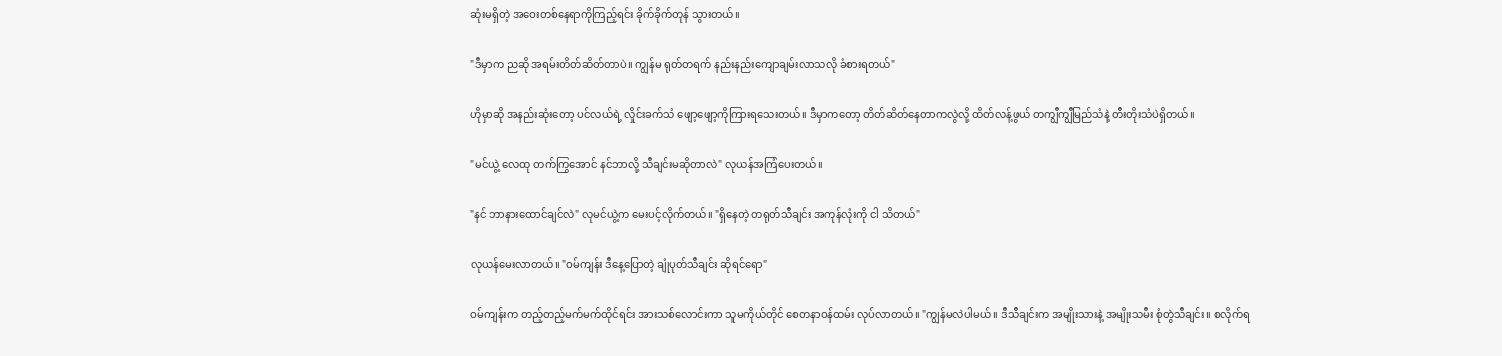ဆုံးမရှိတဲ့ အဝေးတစ်နေရာကိုကြည့်ရင်း ခိုက်ခိုက်တုန် သွားတယ်။

"ဒီမှာက ညဆို အရမ်းတိတ်ဆိတ်တာပဲ။ ကျွန်မ ရုတ်တရက် နည်းနည်းကျောချမ်းလာသလို ခံစားရတယ်"

ဟိုမှာဆို အနည်းဆုံးတော့ ပင်လယ်ရဲ့ လှိုင်းခက်သံ ဖျော့ဖျော့ကိုကြားရသေးတယ်။ ဒီမှာကတော့ တိတ်ဆိတ်နေတာကလွဲလို့ ထိတ်လန့်ဖွယ် တကျွီကျွီမြည်သံနဲ့ တီးတိုးသံပဲရှိတယ်။

"မင်ယွဲ့ လေထု တက်ကြွအောင် နင်ဘာလို့ သီချင်းမဆိုတာလဲ" လုယန်အကြံပေးတယ်။

"နင် ဘာနားထောင်ချင်လဲ" လုမင်ယွဲ့က မေးပင့်လိုက်တယ်။ "ရှိနေတဲ့ တရုတ်သီချင်း အကုန်လုံးကို ငါ သိတယ်"

လုယန်မေးလာတယ်။ "ဝမ်ကျန်း ဒီနေ့ပြောတဲ့ ချုံပုတ်သီချင်း ဆိုရင်ရော"

ဝမ်ကျန်းက တည့်တည့်မက်မက်ထိုင်ရင်း အားသစ်လောင်းကာ သူမကိုယ်တိုင် စေတနာဝန်ထမ်း လုပ်လာတယ်။ "ကျွန်မလဲပါမယ်။ ဒီသီချင်းက အမျိုးသားနဲ့ အမျိုးသမီး စုံတွဲသီချင်း။ စလိုက်ရ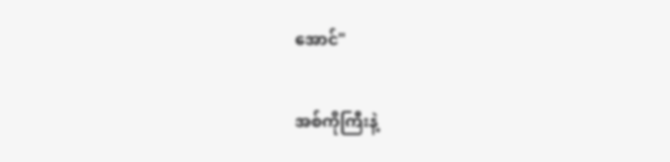အောင်"

အစ်ကိုကြီးနဲ့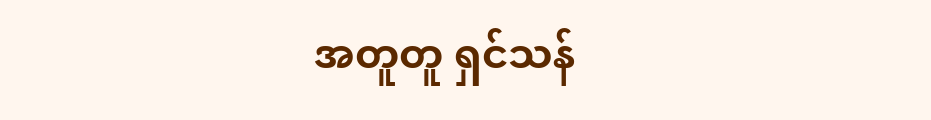အတူတူ ရှင်သန်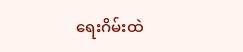ရေးဂိမ်းထဲ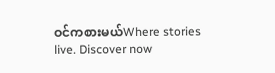ဝင်ကစားမယ်Where stories live. Discover now